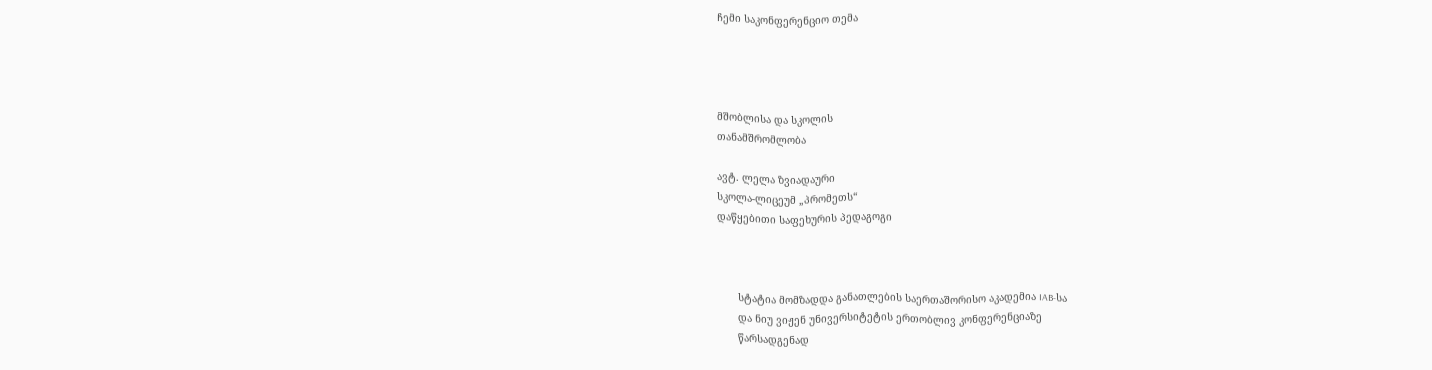ჩემი საკონფერენციო თემა




მშობლისა და სკოლის
თანამშრომლობა

ავტ. ლელა ზვიადაური
სკოლა-ლიცეუმ „პრომეთს“
დაწყებითი საფეხურის პედაგოგი



       სტატია მომზადდა განათლების საერთაშორისო აკადემია IAB-სა
       და ნიუ ვიჟენ უნივერსიტეტის ერთობლივ კონფერენციაზე
       წარსადგენად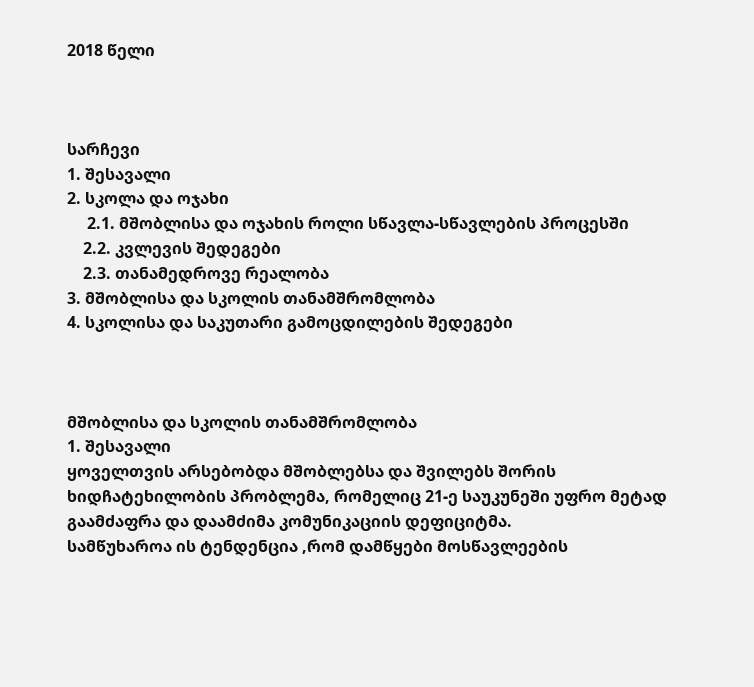2018 წელი



სარჩევი
1. შესავალი
2. სკოლა და ოჯახი
     2.1. მშობლისა და ოჯახის როლი სწავლა-სწავლების პროცესში
    2.2. კვლევის შედეგები
    2.3. თანამედროვე რეალობა
3. მშობლისა და სკოლის თანამშრომლობა
4. სკოლისა და საკუთარი გამოცდილების შედეგები



მშობლისა და სკოლის თანამშრომლობა
1. შესავალი
ყოველთვის არსებობდა მშობლებსა და შვილებს შორის ხიდჩატეხილობის პრობლემა, რომელიც 21-ე საუკუნეში უფრო მეტად გაამძაფრა და დაამძიმა კომუნიკაციის დეფიციტმა.
სამწუხაროა ის ტენდენცია ,რომ დამწყები მოსწავლეების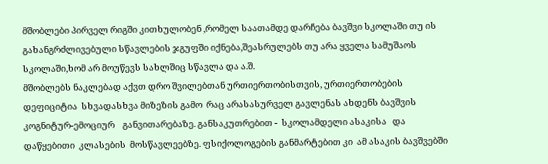მშობლები პირველ რიგში კითხულობენ ,რომელ საათამდე დარჩება ბავშვი სკოლაში თუ ის გახანგრძლივებული სწავლების ჯგუფში იქნება,შეასრულებს თუ არა ყველა სამუშაოს სკოლაში,ხომ არ მოუწევს სახლშიც სწავლა და ა.შ.
მშობლებს ნაკლებად აქვთ დრო შვილებთან ურთიერთობისთვის, ურთიერთობების დეფიციტია  სხვადასხვა მიზეზის გამო  რაც არასასურველ გავლენას ახდენს ბავშვის კოგნიტურ-ემოციურ    განვითარებაზე. განსაკუთრებით -  სკოლამდელი ასაკისა   და დაწყებითი  კლასების  მოსწავლეებზე. ფსიქოლოგების განმარტებით კი  ამ ასაკის ბავშვებში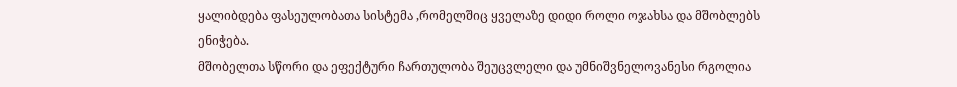ყალიბდება ფასეულობათა სისტემა ,რომელშიც ყველაზე დიდი როლი ოჯახსა და მშობლებს ენიჭება.
მშობელთა სწორი და ეფექტური ჩართულობა შეუცვლელი და უმნიშვნელოვანესი რგოლია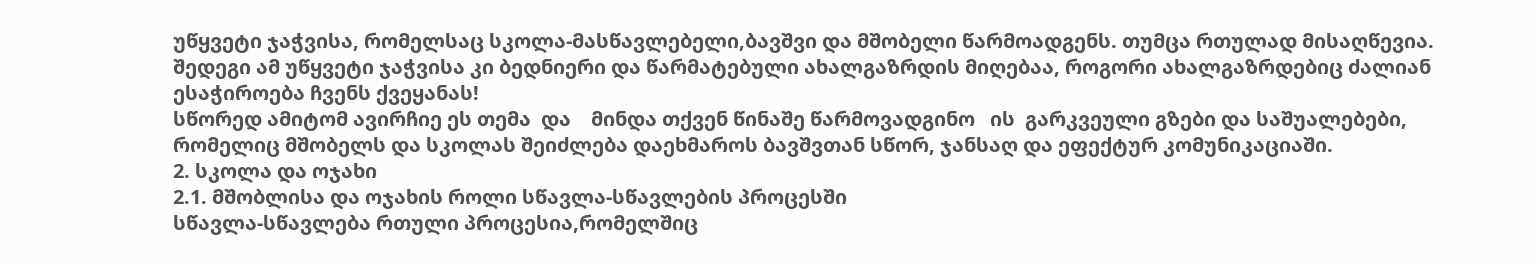უწყვეტი ჯაჭვისა, რომელსაც სკოლა-მასწავლებელი,ბავშვი და მშობელი წარმოადგენს. თუმცა რთულად მისაღწევია.  შედეგი ამ უწყვეტი ჯაჭვისა კი ბედნიერი და წარმატებული ახალგაზრდის მიღებაა, როგორი ახალგაზრდებიც ძალიან ესაჭიროება ჩვენს ქვეყანას!
სწორედ ამიტომ ავირჩიე ეს თემა  და    მინდა თქვენ წინაშე წარმოვადგინო   ის  გარკვეული გზები და საშუალებები, რომელიც მშობელს და სკოლას შეიძლება დაეხმაროს ბავშვთან სწორ, ჯანსაღ და ეფექტურ კომუნიკაციაში.
2. სკოლა და ოჯახი
2.1. მშობლისა და ოჯახის როლი სწავლა-სწავლების პროცესში
სწავლა-სწავლება რთული პროცესია,რომელშიც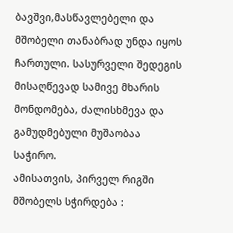ბავშვი,მასწავლებელი და მშობელი თანაბრად უნდა იყოს ჩართული. სასურველი შედეგის მისაღწევად სამივე მხარის მონდომება, ძალისხმევა და გამუდმებული მუშაობაა საჭირო.
ამისათვის, პირველ რიგში მშობელს სჭირდება :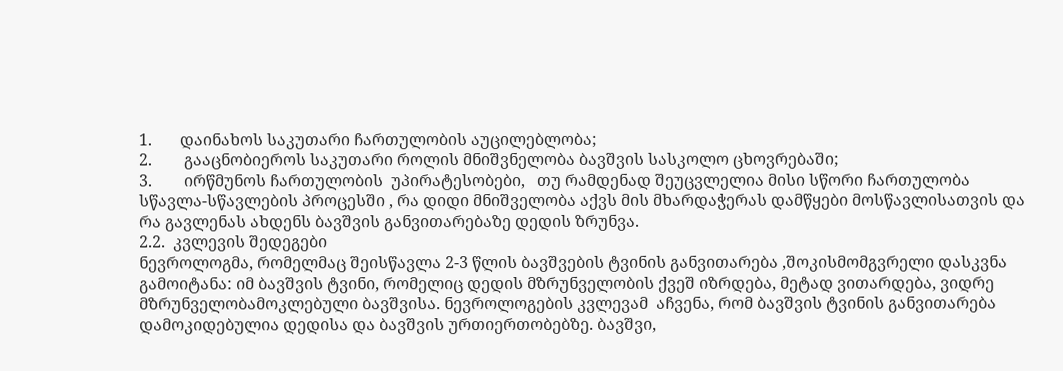1.       დაინახოს საკუთარი ჩართულობის აუცილებლობა;
2.        გააცნობიეროს საკუთარი როლის მნიშვნელობა ბავშვის სასკოლო ცხოვრებაში;
3.        ირწმუნოს ჩართულობის  უპირატესობები,   თუ რამდენად შეუცვლელია მისი სწორი ჩართულობა სწავლა-სწავლების პროცესში , რა დიდი მნიშველობა აქვს მის მხარდაჭერას დამწყები მოსწავლისათვის და  რა გავლენას ახდენს ბავშვის განვითარებაზე დედის ზრუნვა.
2.2.  კვლევის შედეგები
ნევროლოგმა, რომელმაც შეისწავლა 2-3 წლის ბავშვების ტვინის განვითარება ,შოკისმომგვრელი დასკვნა გამოიტანა: იმ ბავშვის ტვინი, რომელიც დედის მზრუნველობის ქვეშ იზრდება, მეტად ვითარდება, ვიდრე მზრუნველობამოკლებული ბავშვისა. ნევროლოგების კვლევამ  აჩვენა, რომ ბავშვის ტვინის განვითარება დამოკიდებულია დედისა და ბავშვის ურთიერთობებზე. ბავშვი,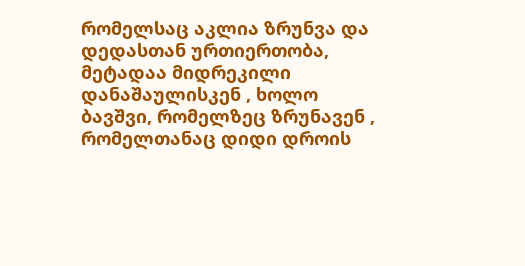რომელსაც აკლია ზრუნვა და დედასთან ურთიერთობა, მეტადაა მიდრეკილი დანაშაულისკენ , ხოლო ბავშვი, რომელზეც ზრუნავენ , რომელთანაც დიდი დროის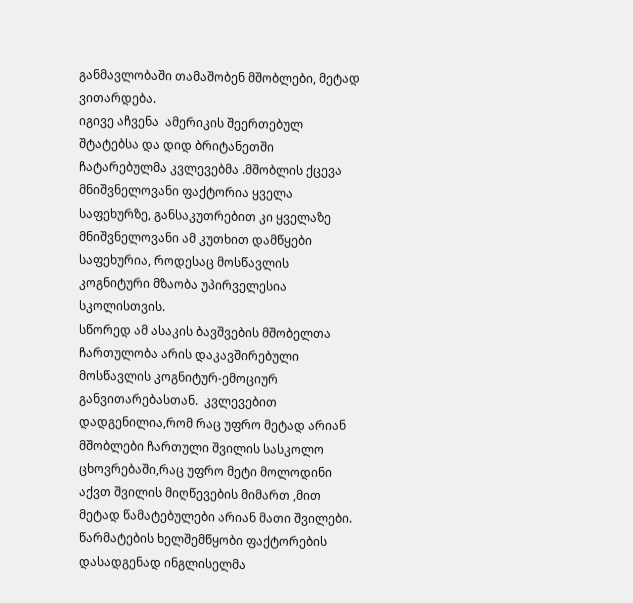განმავლობაში თამაშობენ მშობლები, მეტად ვითარდება.
იგივე აჩვენა  ამერიკის შეერთებულ შტატებსა და დიდ ბრიტანეთში ჩატარებულმა კვლევებმა .მშობლის ქცევა მნიშვნელოვანი ფაქტორია ყველა საფეხურზე, განსაკუთრებით კი ყველაზე მნიშვნელოვანი ამ კუთხით დამწყები საფეხურია, როდესაც მოსწავლის კოგნიტური მზაობა უპირველესია სკოლისთვის.
სწორედ ამ ასაკის ბავშვების მშობელთა ჩართულობა არის დაკავშირებული მოსწავლის კოგნიტურ-ემოციურ განვითარებასთან.  კვლევებით დადგენილია,რომ რაც უფრო მეტად არიან მშობლები ჩართული შვილის სასკოლო ცხოვრებაში,რაც უფრო მეტი მოლოდინი აქვთ შვილის მიღწევების მიმართ ,მით მეტად წამატებულები არიან მათი შვილები.
წარმატების ხელშემწყობი ფაქტორების დასადგენად ინგლისელმა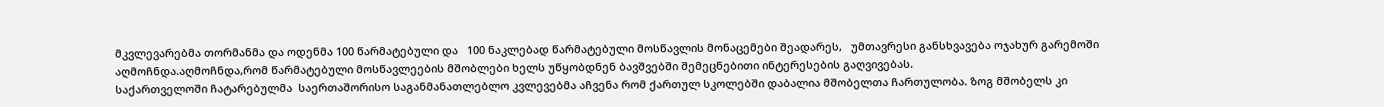მკვლევარებმა თორმანმა და ოდენმა 100 წარმატებული და   100 ნაკლებად წარმატებული მოსწავლის მონაცემები შეადარეს,   უმთავრესი განსხვავება ოჯახურ გარემოში აღმოჩნდა.აღმოჩნდა,რომ წარმატებული მოსწავლეების მშობლები ხელს უწყობდნენ ბავშვებში შემეცნებითი ინტერესების გაღვივებას.
საქართველოში ჩატარებულმა  საერთაშორისო საგანმანათლებლო კვლევებმა აჩვენა რომ ქართულ სკოლებში დაბალია მშობელთა ჩართულობა. ზოგ მშობელს კი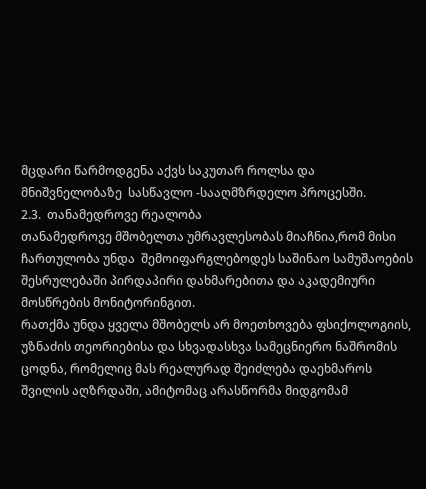მცდარი წარმოდგენა აქვს საკუთარ როლსა და მნიშვნელობაზე  სასწავლო -სააღმზრდელო პროცესში.
2.3.  თანამედროვე რეალობა
თანამედროვე მშობელთა უმრავლესობას მიაჩნია,რომ მისი ჩართულობა უნდა  შემოიფარგლებოდეს საშინაო სამუშაოების შესრულებაში პირდაპირი დახმარებითა და აკადემიური მოსწრების მონიტორინგით.
რათქმა უნდა ყველა მშობელს არ მოეთხოვება ფსიქოლოგიის, უზნაძის თეორიებისა და სხვადასხვა სამეცნიერო ნაშრომის ცოდნა, რომელიც მას რეალურად შეიძლება დაეხმაროს შვილის აღზრდაში, ამიტომაც არასწორმა მიდგომამ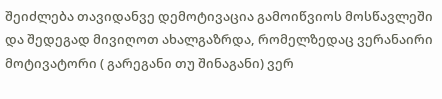შეიძლება თავიდანვე დემოტივაცია გამოიწვიოს მოსწავლეში და შედეგად მივიღოთ ახალგაზრდა, რომელზედაც ვერანაირი მოტივატორი ( გარეგანი თუ შინაგანი) ვერ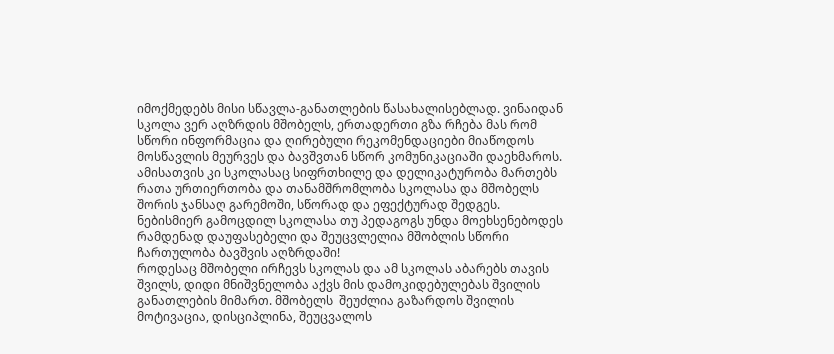იმოქმედებს მისი სწავლა-განათლების წასახალისებლად. ვინაიდან სკოლა ვერ აღზრდის მშობელს, ერთადერთი გზა რჩება მას რომ სწორი ინფორმაცია და ღირებული რეკომენდაციები მიაწოდოს მოსწავლის მეურვეს და ბავშვთან სწორ კომუნიკაციაში დაეხმაროს. ამისათვის კი სკოლასაც სიფრთხილე და დელიკატურობა მართებს რათა ურთიერთობა და თანამშრომლობა სკოლასა და მშობელს შორის ჯანსაღ გარემოში, სწორად და ეფექტურად შედგეს.
ნებისმიერ გამოცდილ სკოლასა თუ პედაგოგს უნდა მოეხსენებოდეს რამდენად დაუფასებელი და შეუცვლელია მშობლის სწორი ჩართულობა ბავშვის აღზრდაში!
როდესაც მშობელი ირჩევს სკოლას და ამ სკოლას აბარებს თავის შვილს, დიდი მნიშვნელობა აქვს მის დამოკიდებულებას შვილის განათლების მიმართ. მშობელს  შეუძლია გაზარდოს შვილის მოტივაცია, დისციპლინა, შეუცვალოს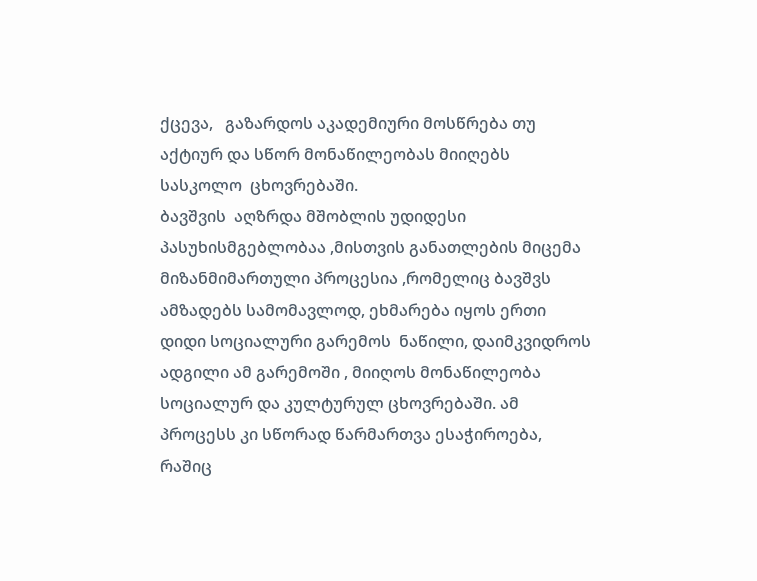ქცევა,   გაზარდოს აკადემიური მოსწრება თუ აქტიურ და სწორ მონაწილეობას მიიღებს სასკოლო  ცხოვრებაში.
ბავშვის  აღზრდა მშობლის უდიდესი პასუხისმგებლობაა ,მისთვის განათლების მიცემა მიზანმიმართული პროცესია ,რომელიც ბავშვს ამზადებს სამომავლოდ, ეხმარება იყოს ერთი დიდი სოციალური გარემოს  ნაწილი, დაიმკვიდროს ადგილი ამ გარემოში , მიიღოს მონაწილეობა სოციალურ და კულტურულ ცხოვრებაში. ამ პროცესს კი სწორად წარმართვა ესაჭიროება, რაშიც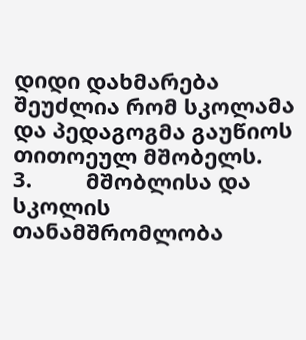დიდი დახმარება შეუძლია რომ სკოლამა და პედაგოგმა გაუწიოს თითოეულ მშობელს.
3.         მშობლისა და სკოლის თანამშრომლობა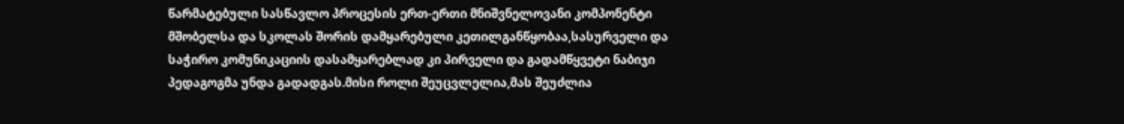წარმატებული სასწავლო პროცესის ერთ-ერთი მნიშვნელოვანი კომპონენტი მშობელსა და სკოლას შორის დამყარებული კეთილგანწყობაა,სასურველი და საჭირო კომუნიკაციის დასამყარებლად კი პირველი და გადამწყვეტი ნაბიჯი პედაგოგმა უნდა გადადგას.მისი როლი შეუცვლელია,მას შეუძლია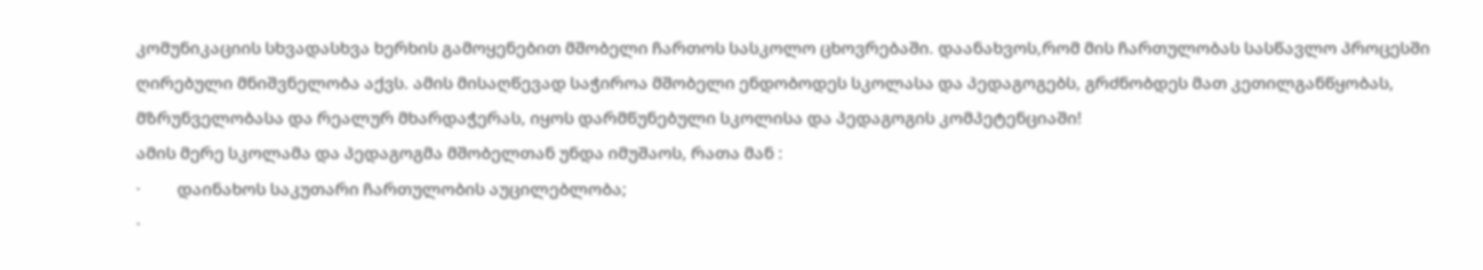კომუნიკაციის სხვადასხვა ხერხის გამოყენებით მშობელი ჩართოს სასკოლო ცხოვრებაში. დაანახვოს,რომ მის ჩართულობას სასწავლო პროცესში ღირებული მნიშვნელობა აქვს. ამის მისაღწევად საჭიროა მშობელი ენდობოდეს სკოლასა და პედაგოგებს, გრძნობდეს მათ კეთილგანწყობას, მზრუნველობასა და რეალურ მხარდაჭერას, იყოს დარმწუნებული სკოლისა და პედაგოგის კომპეტენციაში!
ამის მერე სკოლამა და პედაგოგმა მშობელთან უნდა იმუშაოს, რათა მან :
·         დაინახოს საკუთარი ჩართულობის აუცილებლობა;
·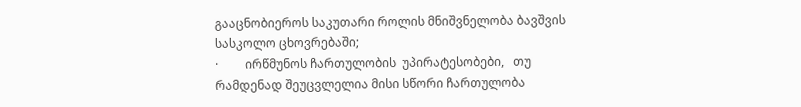გააცნობიეროს საკუთარი როლის მნიშვნელობა ბავშვის სასკოლო ცხოვრებაში;
·         ირწმუნოს ჩართულობის  უპირატესობები,   თუ რამდენად შეუცვლელია მისი სწორი ჩართულობა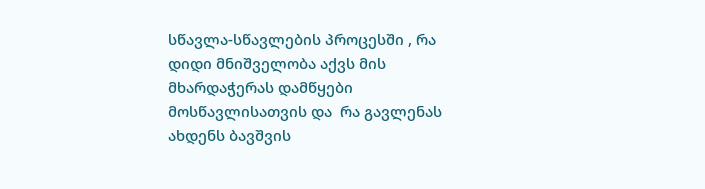სწავლა-სწავლების პროცესში , რა დიდი მნიშველობა აქვს მის მხარდაჭერას დამწყები მოსწავლისათვის და  რა გავლენას ახდენს ბავშვის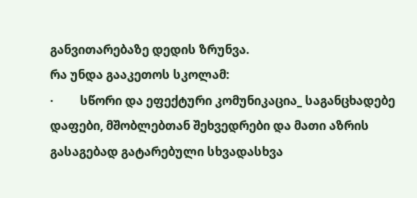განვითარებაზე დედის ზრუნვა.
რა უნდა გააკეთოს სკოლამ:
·         სწორი და ეფექტური კომუნიკაცია_ საგანცხადებე დაფები, მშობლებთან შეხვედრები და მათი აზრის გასაგებად გატარებული სხვადასხვა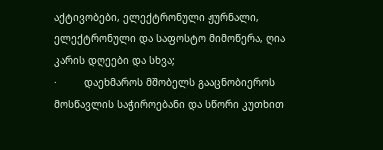აქტივობები, ელექტრონული ჟურნალი, ელექტრონული და საფოსტო მიმოწერა, ღია კარის დღეები და სხვა;
·         დაეხმაროს მშობელს გააცნობიეროს მოსწავლის საჭიროებანი და სწორი კუთხით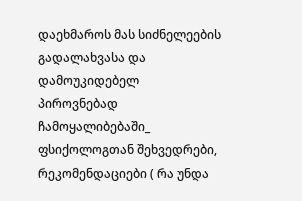დაეხმაროს მას სიძნელეების გადალახვასა და დამოუკიდებელ პიროვნებად ჩამოყალიბებაში_ ფსიქოლოგთან შეხვედრები, რეკომენდაციები ( რა უნდა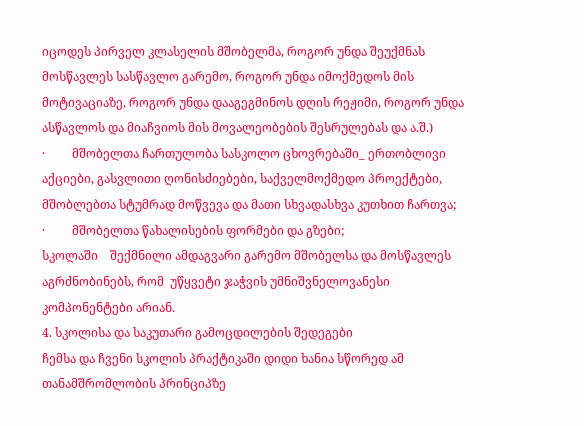იცოდეს პირველ კლასელის მშობელმა, როგორ უნდა შეუქმნას მოსწავლეს სასწავლო გარემო, როგორ უნდა იმოქმედოს მის მოტივაციაზე, როგორ უნდა დააგეგმინოს დღის რეჟიმი, როგორ უნდა ასწავლოს და მიაჩვიოს მის მოვალეობების შესრულებას და ა.შ.)
·         მშობელთა ჩართულობა სასკოლო ცხოვრებაში_ ერთობლივი აქციები, გასვლითი ღონისძიებები, საქველმოქმედო პროექტები, მშობლებთა სტუმრად მოწვევა და მათი სხვადასხვა კუთხით ჩართვა;
·         მშობელთა წახალისების ფორმები და გზები;
სკოლაში    შექმნილი ამდაგვარი გარემო მშობელსა და მოსწავლეს აგრძნობინებს, რომ  უწყვეტი ჯაჭვის უმნიშვნელოვანესი კომპონენტები არიან.
4. სკოლისა და საკუთარი გამოცდილების შედეგები
ჩემსა და ჩვენი სკოლის პრაქტიკაში დიდი ხანია სწორედ ამ თანამშრომლობის პრინციპზე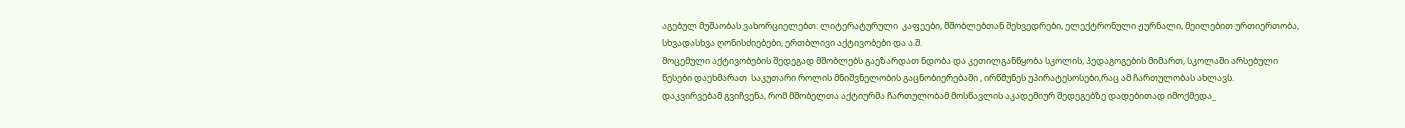აგებულ მუშაობას ვახორციელებთ: ლიტერატურული  კაფეები, მშობლებთან შეხვედრები, ელექტრონული ჟურნალი, მეილებით ურთიერთობა, სხვადასხვა ღონისძიებები, ერთბლივი აქტივობები და ა.შ.
მოცემული აქტივობების შედეგად მშობლებს გაეზარდათ ნდობა და კეთილგანწყობა სკოლის, პედაგოგების მიმართ, სკოლაში არსებული წესები დაეხმარათ  საკუთარი როლის მნიშვნელობის გაცნობიერებაში , ირწმუნეს უპირატესოსები,რაც ამ ჩართულობას ახლავს.
დაკვირვებამ გვიჩვენა, რომ მშობელთა აქტიურმა ჩართულობამ მოსწავლის აკადემიურ შედეგებზე დადებითად იმოქმედა_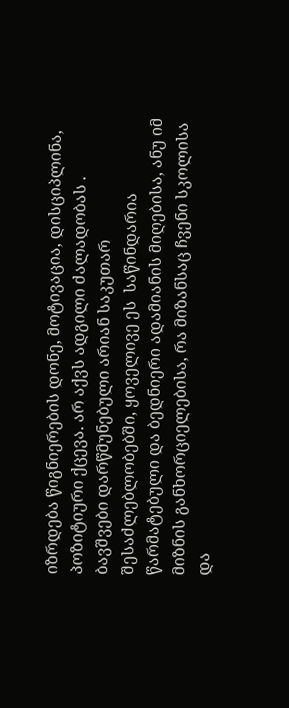იზრდება წიგნიერების დონე, მოტივაცია, დისციპლინა, პოზიტიური ქცევა. არ აქვს ადგილი ძალადობას . ბავშვები დარწმუნებული არიან საკუთარ შესაძლებლობებში, ყოველივე ეს  საწინდარია წარმატებული და ბედნიერი ადამიანის მიღებისა, ანუ იმ მიზნის განხორციელებისა, რა მიზანსაც ჩვენი სკოლისა და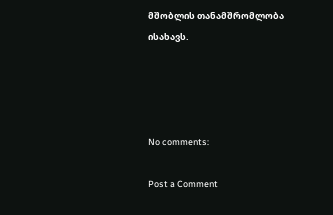მშობლის თანამშრომლობა ისახავს.




No comments:

Post a Comment